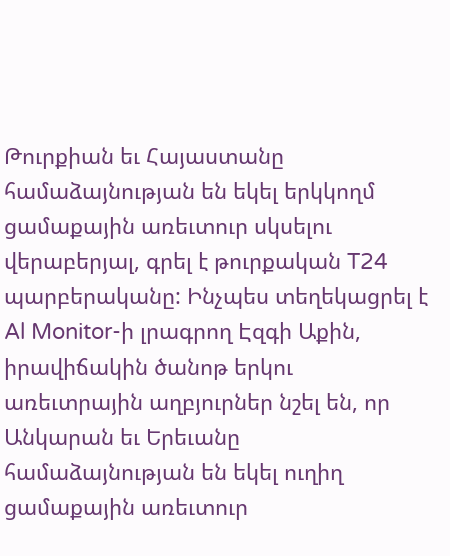Թուրքիան եւ Հայաստանը համաձայնության են եկել երկկողմ ցամաքային առեւտուր սկսելու վերաբերյալ, գրել է թուրքական T24 պարբերականը: Ինչպես տեղեկացրել է Al Monitor-ի լրագրող Էզգի Աքին, իրավիճակին ծանոթ երկու առեւտրային աղբյուրներ նշել են, որ Անկարան եւ Երեւանը համաձայնության են եկել ուղիղ ցամաքային առեւտուր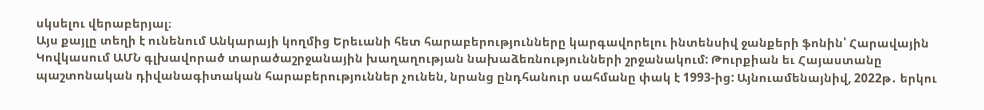սկսելու վերաբերյալ։
Այս քայլը տեղի է ունենում Անկարայի կողմից Երեւանի հետ հարաբերությունները կարգավորելու ինտենսիվ ջանքերի ֆոնին՝ Հարավային Կովկասում ԱՄՆ գլխավորած տարածաշրջանային խաղաղության նախաձեռնությունների շրջանակում: Թուրքիան եւ Հայաստանը պաշտոնական դիվանագիտական հարաբերություններ չունեն, նրանց ընդհանուր սահմանը փակ է 1993-ից: Այնուամենայնիվ, 2022թ․ երկու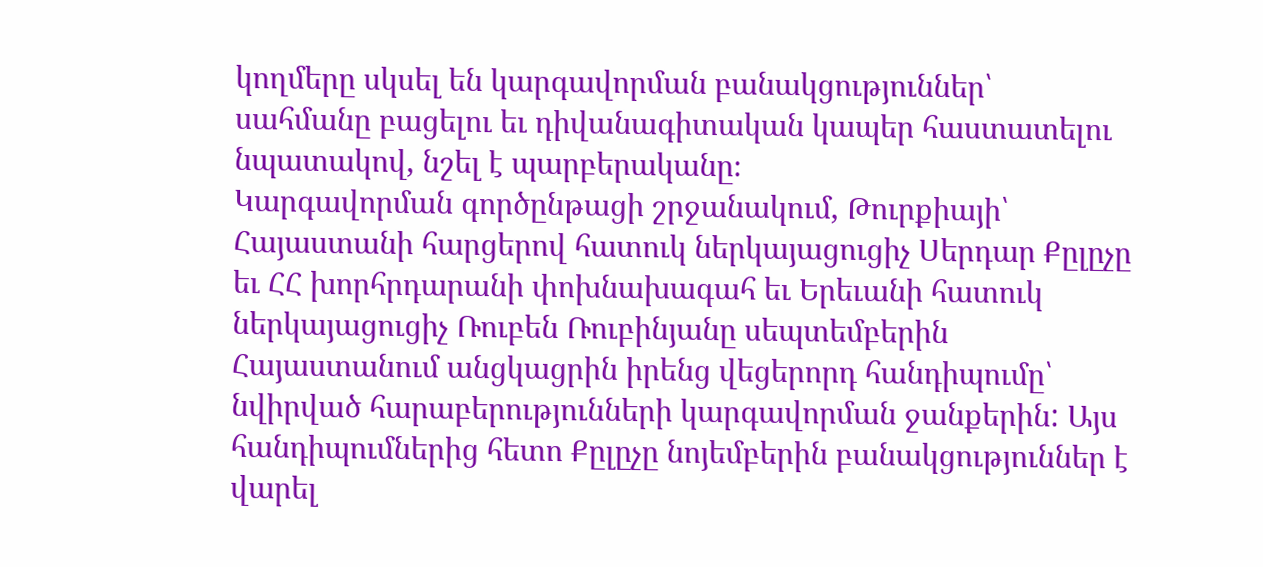կողմերը սկսել են կարգավորման բանակցություններ՝ սահմանը բացելու եւ դիվանագիտական կապեր հաստատելու նպատակով, նշել է պարբերականը։
Կարգավորման գործընթացի շրջանակում, Թուրքիայի՝ Հայաստանի հարցերով հատուկ ներկայացուցիչ Սերդար Քըլըչը եւ ՀՀ խորհրդարանի փոխնախագահ եւ Երեւանի հատուկ ներկայացուցիչ Ռուբեն Ռուբինյանը սեպտեմբերին Հայաստանում անցկացրին իրենց վեցերորդ հանդիպումը՝ նվիրված հարաբերությունների կարգավորման ջանքերին: Այս հանդիպումներից հետո Քըլըչը նոյեմբերին բանակցություններ է վարել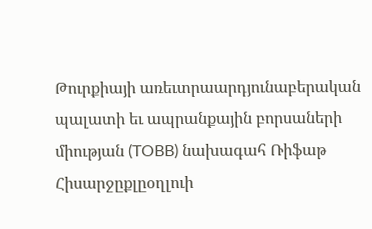Թուրքիայի առեւտրաարդյունաբերական պալատի եւ ապրանքային բորսաների միության (TOBB) նախագահ Ռիֆաթ Հիսարջըքլըօղլուի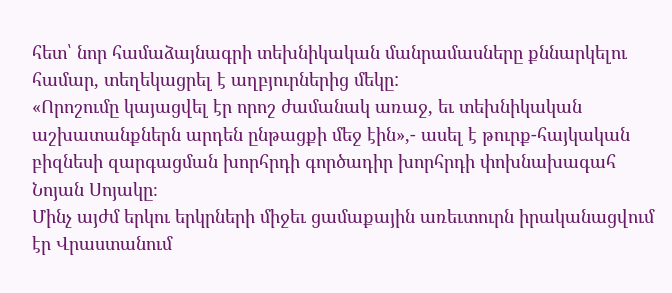հետ՝ նոր համաձայնագրի տեխնիկական մանրամասները քննարկելու համար, տեղեկացրել է աղբյուրներից մեկը:
«Որոշումը կայացվել էր որոշ ժամանակ առաջ, եւ տեխնիկական աշխատանքներն արդեն ընթացքի մեջ էին»,- ասել է թուրք-հայկական բիզնեսի զարգացման խորհրդի գործադիր խորհրդի փոխնախագահ Նոյան Սոյակը։
Մինչ այժմ երկու երկրների միջեւ ցամաքային առեւտուրն իրականացվում էր Վրաստանում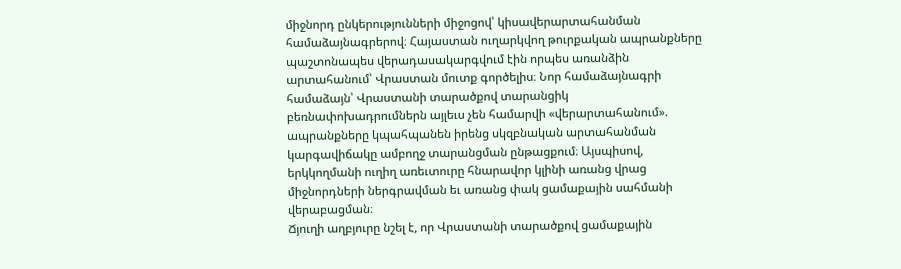միջնորդ ընկերությունների միջոցով՝ կիսավերարտահանման համաձայնագրերով։ Հայաստան ուղարկվող թուրքական ապրանքները պաշտոնապես վերադասակարգվում էին որպես առանձին արտահանում՝ Վրաստան մուտք գործելիս։ Նոր համաձայնագրի համաձայն՝ Վրաստանի տարածքով տարանցիկ բեռնափոխադրումներն այլեւս չեն համարվի «վերարտահանում». ապրանքները կպահպանեն իրենց սկզբնական արտահանման կարգավիճակը ամբողջ տարանցման ընթացքում։ Այսպիսով, երկկողմանի ուղիղ առեւտուրը հնարավոր կլինի առանց վրաց միջնորդների ներգրավման եւ առանց փակ ցամաքային սահմանի վերաբացման։
Ճյուղի աղբյուրը նշել է, որ Վրաստանի տարածքով ցամաքային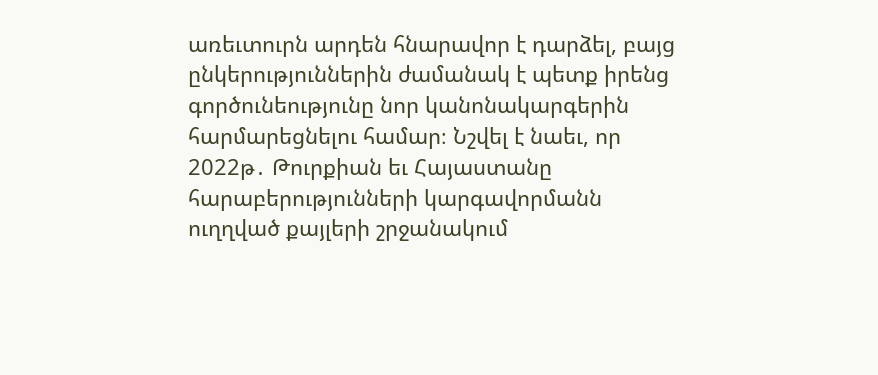առեւտուրն արդեն հնարավոր է դարձել, բայց ընկերություններին ժամանակ է պետք իրենց գործունեությունը նոր կանոնակարգերին հարմարեցնելու համար։ Նշվել է նաեւ, որ 2022թ․ Թուրքիան եւ Հայաստանը հարաբերությունների կարգավորմանն ուղղված քայլերի շրջանակում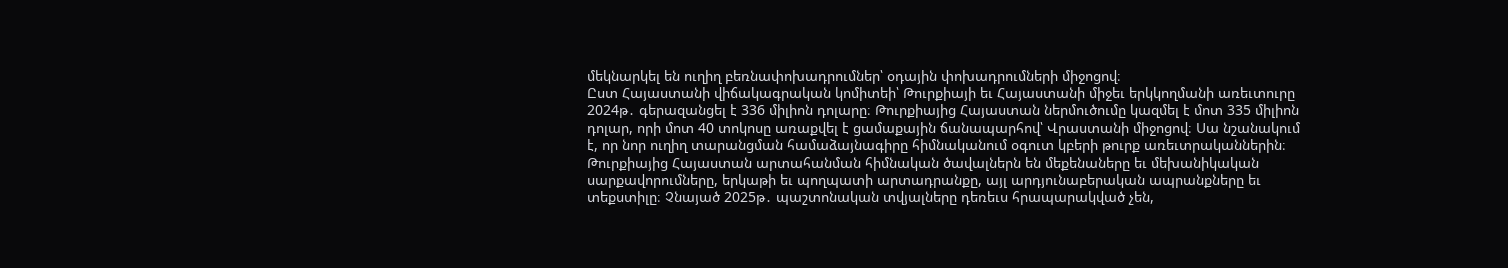մեկնարկել են ուղիղ բեռնափոխադրումներ՝ օդային փոխադրումների միջոցով։
Ըստ Հայաստանի վիճակագրական կոմիտեի՝ Թուրքիայի եւ Հայաստանի միջեւ երկկողմանի առեւտուրը 2024թ․ գերազանցել է 336 միլիոն դոլարը։ Թուրքիայից Հայաստան ներմուծումը կազմել է մոտ 335 միլիոն դոլար, որի մոտ 40 տոկոսը առաքվել է ցամաքային ճանապարհով՝ Վրաստանի միջոցով։ Սա նշանակում է, որ նոր ուղիղ տարանցման համաձայնագիրը հիմնականում օգուտ կբերի թուրք առեւտրականներին։
Թուրքիայից Հայաստան արտահանման հիմնական ծավալներն են մեքենաները եւ մեխանիկական սարքավորումները, երկաթի եւ պողպատի արտադրանքը, այլ արդյունաբերական ապրանքները եւ տեքստիլը։ Չնայած 2025թ․ պաշտոնական տվյալները դեռեւս հրապարակված չեն,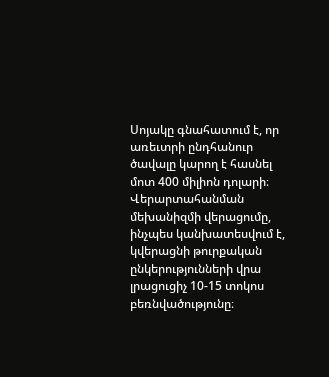Սոյակը գնահատում է, որ առեւտրի ընդհանուր ծավալը կարող է հասնել մոտ 400 միլիոն դոլարի։ Վերարտահանման մեխանիզմի վերացումը, ինչպես կանխատեսվում է, կվերացնի թուրքական ընկերությունների վրա լրացուցիչ 10-15 տոկոս բեռնվածությունը։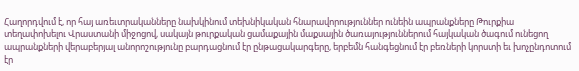Հաղորդվում է, որ հայ առեւտրականները նախկինում տեխնիկական հնարավորություններ ունեին ապրանքները Թուրքիա տեղափոխելու Վրաստանի միջոցով, սակայն թուրքական ցամաքային մաքսային ծառայություններում հայկական ծագում ունեցող ապրանքների վերաբերյալ անորոշությունը բարդացնում էր ընթացակարգերը, երբեմն հանգեցնում էր բեռների կորստի եւ խոչընդոտում էր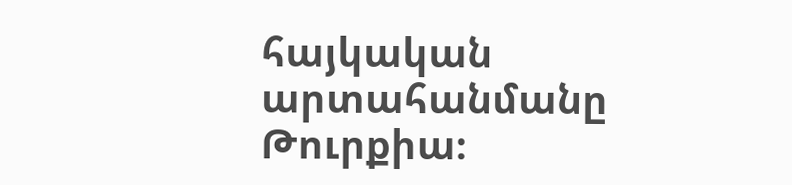հայկական արտահանմանը Թուրքիա։